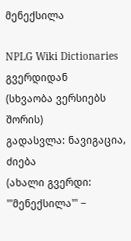მენექსილა

NPLG Wiki Dictionaries გვერდიდან
(სხვაობა ვერსიებს შორის)
გადასვლა: ნავიგაცია, ძიება
(ახალი გვერდი: '''მენექსილა''' −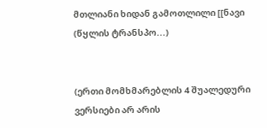მთლიანი ხიდან გამოთლილი [[ნავი (წყლის ტრანსპო...)


(ერთი მომხმარებლის 4 შუალედური ვერსიები არ არის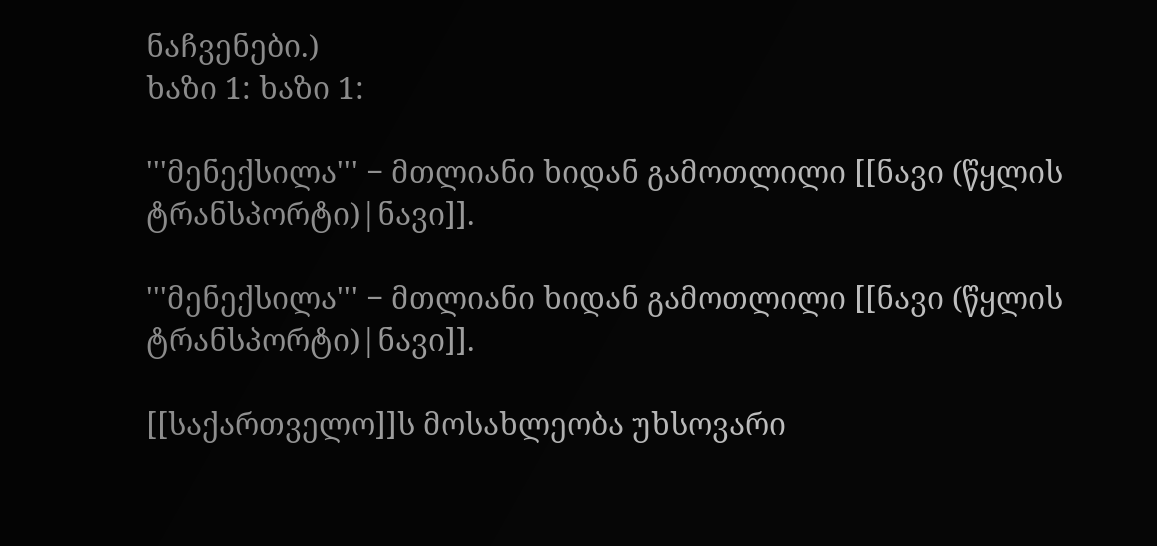ნაჩვენები.)
ხაზი 1: ხაზი 1:

'''მენექსილა''' − მთლიანი ხიდან გამოთლილი [[ნავი (წყლის ტრანსპორტი)|ნავი]].

'''მენექსილა''' − მთლიანი ხიდან გამოთლილი [[ნავი (წყლის ტრანსპორტი)|ნავი]].

[[საქართველო]]ს მოსახლეობა უხსოვარი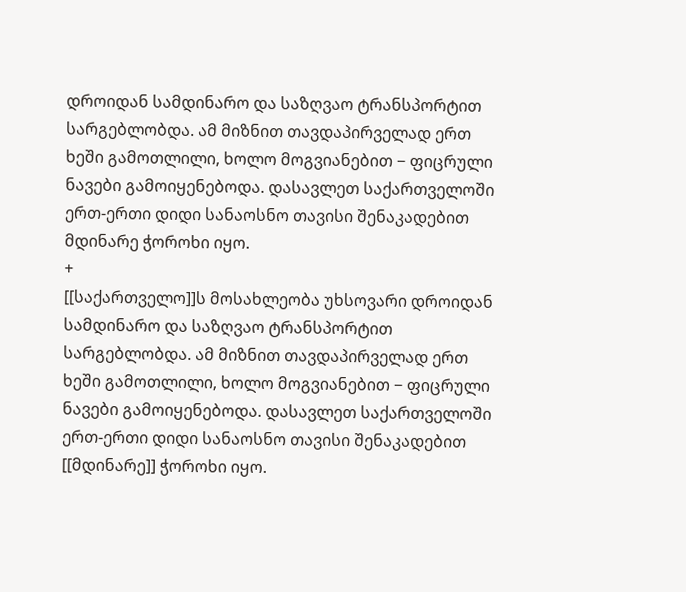დროიდან სამდინარო და საზღვაო ტრანსპორტით სარგებლობდა. ამ მიზნით თავდაპირველად ერთ ხეში გამოთლილი, ხოლო მოგვიანებით − ფიცრული ნავები გამოიყენებოდა. დასავლეთ საქართველოში ერთ-ერთი დიდი სანაოსნო თავისი შენაკადებით მდინარე ჭოროხი იყო.
+
[[საქართველო]]ს მოსახლეობა უხსოვარი დროიდან სამდინარო და საზღვაო ტრანსპორტით სარგებლობდა. ამ მიზნით თავდაპირველად ერთ ხეში გამოთლილი, ხოლო მოგვიანებით − ფიცრული ნავები გამოიყენებოდა. დასავლეთ საქართველოში ერთ-ერთი დიდი სანაოსნო თავისი შენაკადებით [[მდინარე]] ჭოროხი იყო.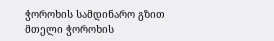ჭოროხის სამდინარო გზით მთელი ჭოროხის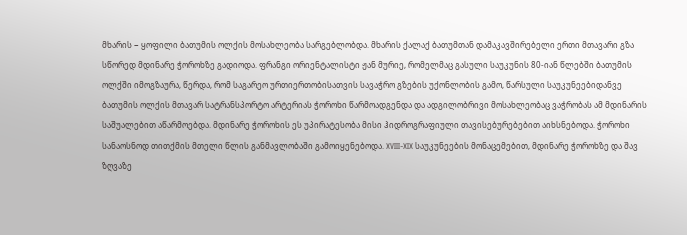მხარის − ყოფილი ბათუმის ოლქის მოსახლეობა სარგებლობდა. მხარის ქალაქ ბათუმთან დამაკავშირებელი ერთი მთავარი გზა სწორედ მდინარე ჭოროხზე გადიოდა. ფრანგი ორიენტალისტი ჟან მურიე, რომელმაც გასული საუკუნის 80-იან წლებში ბათუმის ოლქში იმოგზაურა, წერდა, რომ საგარეო ურთიერთობისათვის სავაჭრო გზების უქონლობის გამო, წარსული საუკუნეებიდანვე ბათუმის ოლქის მთავარ სატრანსპორტო არტერიას ჭოროხი წარმოადგენდა და ადგილობრივი მოსახლეობაც ვაჭრობას ამ მდინარის საშუალებით აწარმოებდა. მდინარე ჭოროხის ეს უპირატესობა მისი ჰიდროგრაფიული თავისებურებებით აიხსნებოდა. ჭოროხი სანაოსნოდ თითქმის მთელი წლის განმავლობაში გამოიყენებოდა. XVIII-XIX საუკუნეების მონაცემებით, მდინარე ჭოროხზე და შავ ზღვაზე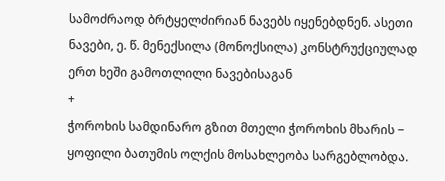სამოძრაოდ ბრტყელძირიან ნავებს იყენებდნენ. ასეთი ნავები, ე. წ. მენექსილა (მონოქსილა) კონსტრუქციულად ერთ ხეში გამოთლილი ნავებისაგან
+
ჭოროხის სამდინარო გზით მთელი ჭოროხის მხარის − ყოფილი ბათუმის ოლქის მოსახლეობა სარგებლობდა.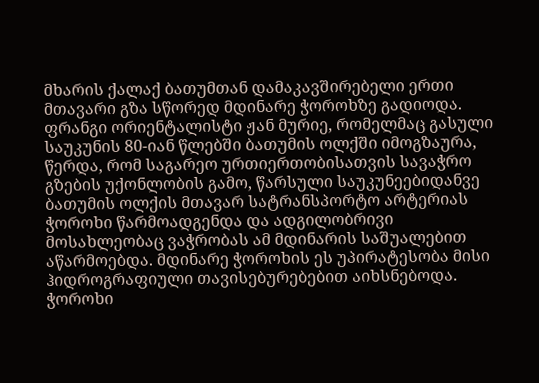მხარის ქალაქ ბათუმთან დამაკავშირებელი ერთი მთავარი გზა სწორედ მდინარე ჭოროხზე გადიოდა. ფრანგი ორიენტალისტი ჟან მურიე, რომელმაც გასული საუკუნის 80-იან წლებში ბათუმის ოლქში იმოგზაურა, წერდა, რომ საგარეო ურთიერთობისათვის სავაჭრო გზების უქონლობის გამო, წარსული საუკუნეებიდანვე ბათუმის ოლქის მთავარ სატრანსპორტო არტერიას ჭოროხი წარმოადგენდა და ადგილობრივი მოსახლეობაც ვაჭრობას ამ მდინარის საშუალებით აწარმოებდა. მდინარე ჭოროხის ეს უპირატესობა მისი ჰიდროგრაფიული თავისებურებებით აიხსნებოდა. ჭოროხი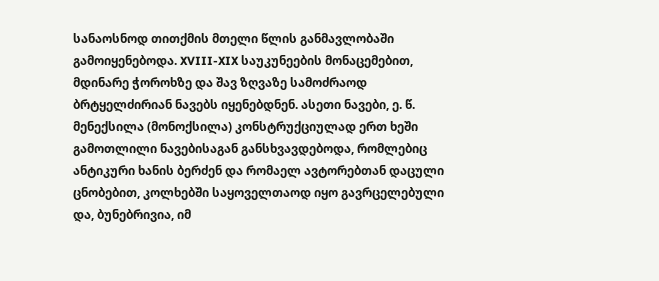სანაოსნოდ თითქმის მთელი წლის განმავლობაში გამოიყენებოდა. XVIII-XIX საუკუნეების მონაცემებით, მდინარე ჭოროხზე და შავ ზღვაზე სამოძრაოდ ბრტყელძირიან ნავებს იყენებდნენ. ასეთი ნავები, ე. წ. მენექსილა (მონოქსილა) კონსტრუქციულად ერთ ხეში გამოთლილი ნავებისაგან განსხვავდებოდა, რომლებიც ანტიკური ხანის ბერძენ და რომაელ ავტორებთან დაცული ცნობებით, კოლხებში საყოველთაოდ იყო გავრცელებული და, ბუნებრივია, იმ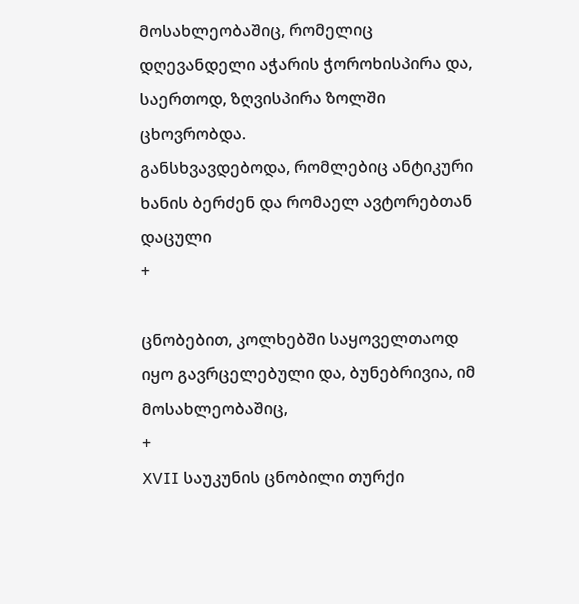მოსახლეობაშიც, რომელიც დღევანდელი აჭარის ჭოროხისპირა და, საერთოდ, ზღვისპირა ზოლში ცხოვრობდა.
განსხვავდებოდა, რომლებიც ანტიკური ხანის ბერძენ და რომაელ ავტორებთან დაცული
+

ცნობებით, კოლხებში საყოველთაოდ იყო გავრცელებული და, ბუნებრივია, იმ მოსახლეობაშიც,
+
XVII საუკუნის ცნობილი თურქი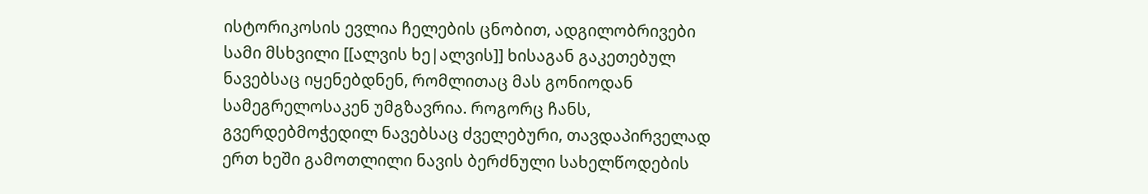ისტორიკოსის ევლია ჩელების ცნობით, ადგილობრივები სამი მსხვილი [[ალვის ხე|ალვის]] ხისაგან გაკეთებულ ნავებსაც იყენებდნენ, რომლითაც მას გონიოდან სამეგრელოსაკენ უმგზავრია. როგორც ჩანს, გვერდებმოჭედილ ნავებსაც ძველებური, თავდაპირველად ერთ ხეში გამოთლილი ნავის ბერძნული სახელწოდების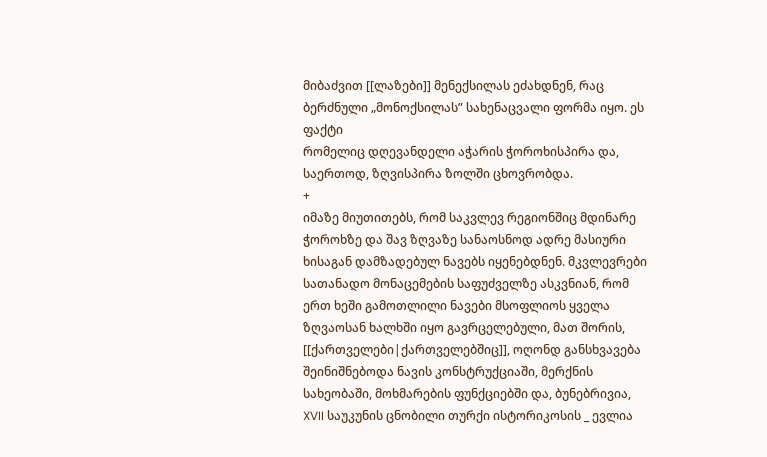მიბაძვით [[ლაზები]] მენექსილას ეძახდნენ, რაც ბერძნული „მონოქსილას” სახენაცვალი ფორმა იყო. ეს ფაქტი
რომელიც დღევანდელი აჭარის ჭოროხისპირა და, საერთოდ, ზღვისპირა ზოლში ცხოვრობდა.
+
იმაზე მიუთითებს, რომ საკვლევ რეგიონშიც მდინარე ჭოროხზე და შავ ზღვაზე სანაოსნოდ ადრე მასიური ხისაგან დამზადებულ ნავებს იყენებდნენ. მკვლევრები სათანადო მონაცემების საფუძველზე ასკვნიან, რომ ერთ ხეში გამოთლილი ნავები მსოფლიოს ყველა ზღვაოსან ხალხში იყო გავრცელებული, მათ შორის, [[ქართველები|ქართველებშიც]], ოღონდ განსხვავება შეინიშნებოდა ნავის კონსტრუქციაში, მერქნის სახეობაში, მოხმარების ფუნქციებში და, ბუნებრივია,
XVII საუკუნის ცნობილი თურქი ისტორიკოსის _ ევლია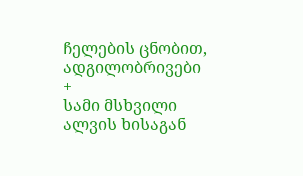ჩელების ცნობით, ადგილობრივები
+
სამი მსხვილი ალვის ხისაგან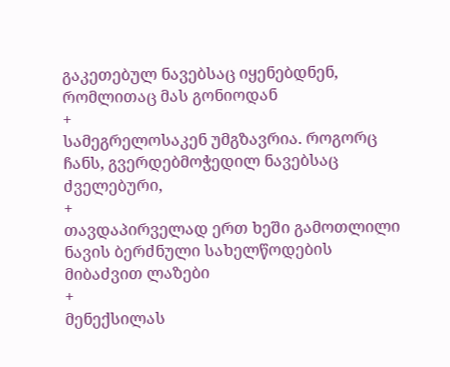გაკეთებულ ნავებსაც იყენებდნენ, რომლითაც მას გონიოდან
+
სამეგრელოსაკენ უმგზავრია. როგორც ჩანს, გვერდებმოჭედილ ნავებსაც ძველებური,
+
თავდაპირველად ერთ ხეში გამოთლილი ნავის ბერძნული სახელწოდების მიბაძვით ლაზები
+
მენექსილას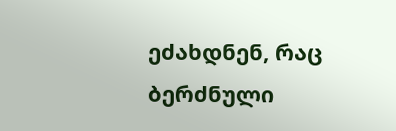ეძახდნენ, რაც ბერძნული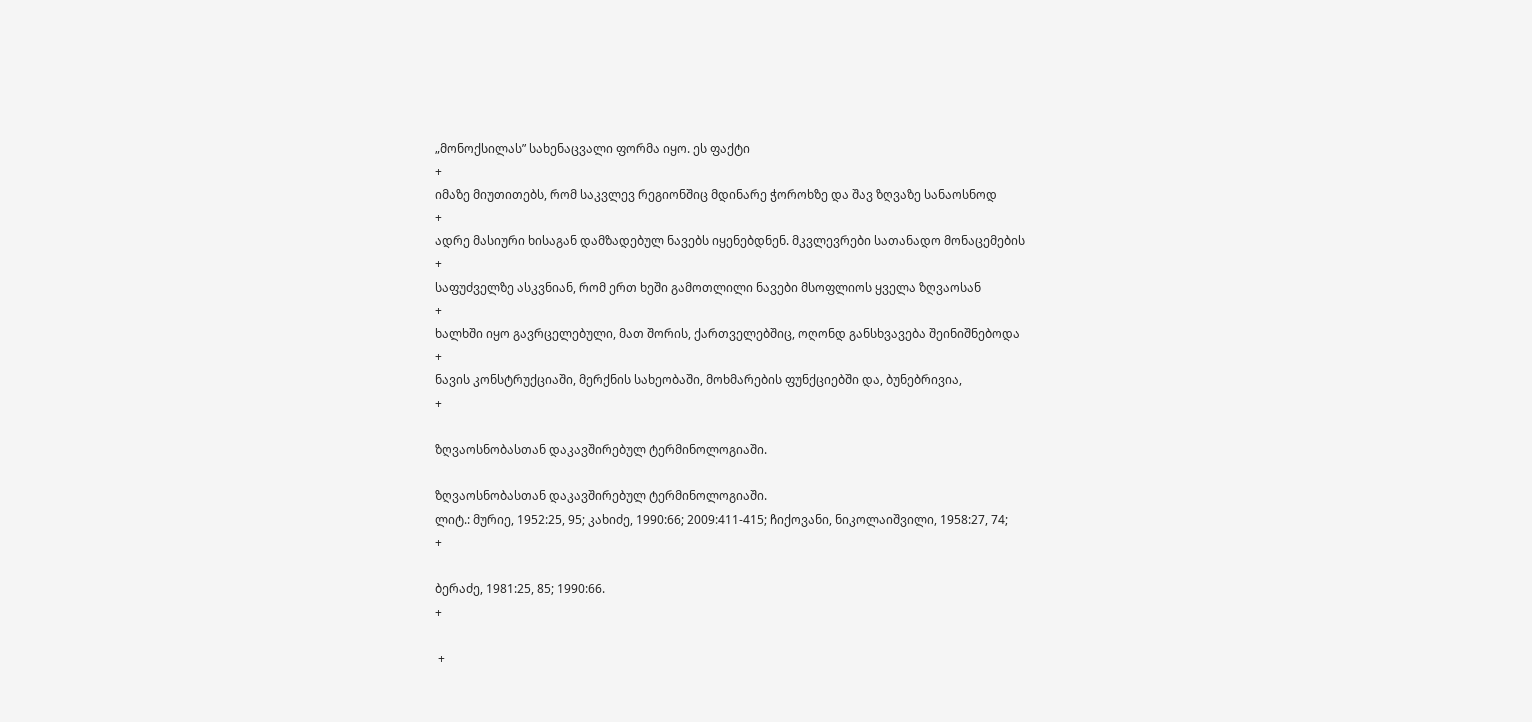„მონოქსილას” სახენაცვალი ფორმა იყო. ეს ფაქტი
+
იმაზე მიუთითებს, რომ საკვლევ რეგიონშიც მდინარე ჭოროხზე და შავ ზღვაზე სანაოსნოდ
+
ადრე მასიური ხისაგან დამზადებულ ნავებს იყენებდნენ. მკვლევრები სათანადო მონაცემების
+
საფუძველზე ასკვნიან, რომ ერთ ხეში გამოთლილი ნავები მსოფლიოს ყველა ზღვაოსან
+
ხალხში იყო გავრცელებული, მათ შორის, ქართველებშიც, ოღონდ განსხვავება შეინიშნებოდა
+
ნავის კონსტრუქციაში, მერქნის სახეობაში, მოხმარების ფუნქციებში და, ბუნებრივია,
+

ზღვაოსნობასთან დაკავშირებულ ტერმინოლოგიაში.

ზღვაოსნობასთან დაკავშირებულ ტერმინოლოგიაში.
ლიტ.: მურიე, 1952:25, 95; კახიძე, 1990:66; 2009:411-415; ჩიქოვანი, ნიკოლაიშვილი, 1958:27, 74;
+

ბერაძე, 1981:25, 85; 1990:66.
+

 +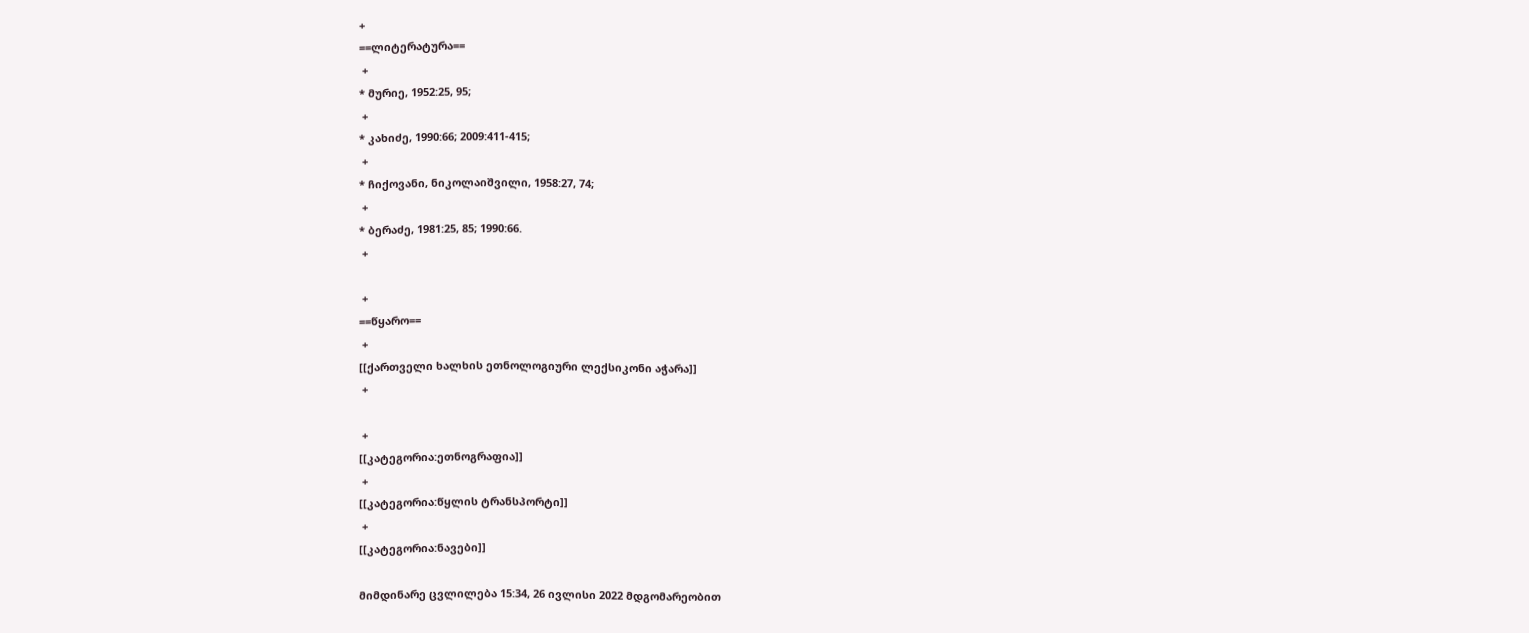+
==ლიტერატურა==
 +
* მურიე, 1952:25, 95;
 +
* კახიძე, 1990:66; 2009:411-415;
 +
* ჩიქოვანი, ნიკოლაიშვილი, 1958:27, 74;
 +
* ბერაძე, 1981:25, 85; 1990:66.
 +

 +
==წყარო==
 +
[[ქართველი ხალხის ეთნოლოგიური ლექსიკონი აჭარა]]
 +

 +
[[კატეგორია:ეთნოგრაფია]]
 +
[[კატეგორია:წყლის ტრანსპორტი]]
 +
[[კატეგორია:ნავები]]

მიმდინარე ცვლილება 15:34, 26 ივლისი 2022 მდგომარეობით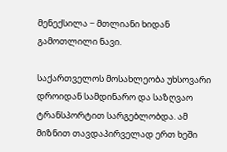მენექსილა − მთლიანი ხიდან გამოთლილი ნავი.

საქართველოს მოსახლეობა უხსოვარი დროიდან სამდინარო და საზღვაო ტრანსპორტით სარგებლობდა. ამ მიზნით თავდაპირველად ერთ ხეში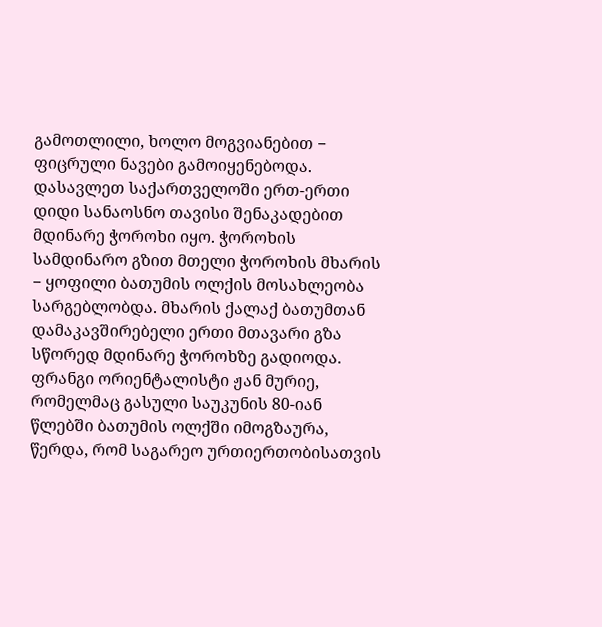გამოთლილი, ხოლო მოგვიანებით − ფიცრული ნავები გამოიყენებოდა. დასავლეთ საქართველოში ერთ-ერთი დიდი სანაოსნო თავისი შენაკადებით მდინარე ჭოროხი იყო. ჭოროხის სამდინარო გზით მთელი ჭოროხის მხარის − ყოფილი ბათუმის ოლქის მოსახლეობა სარგებლობდა. მხარის ქალაქ ბათუმთან დამაკავშირებელი ერთი მთავარი გზა სწორედ მდინარე ჭოროხზე გადიოდა. ფრანგი ორიენტალისტი ჟან მურიე, რომელმაც გასული საუკუნის 80-იან წლებში ბათუმის ოლქში იმოგზაურა, წერდა, რომ საგარეო ურთიერთობისათვის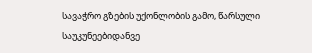სავაჭრო გზების უქონლობის გამო, წარსული საუკუნეებიდანვე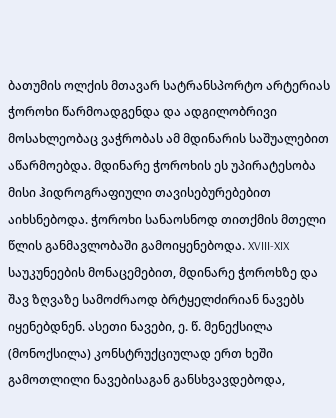ბათუმის ოლქის მთავარ სატრანსპორტო არტერიას ჭოროხი წარმოადგენდა და ადგილობრივი მოსახლეობაც ვაჭრობას ამ მდინარის საშუალებით აწარმოებდა. მდინარე ჭოროხის ეს უპირატესობა მისი ჰიდროგრაფიული თავისებურებებით აიხსნებოდა. ჭოროხი სანაოსნოდ თითქმის მთელი წლის განმავლობაში გამოიყენებოდა. XVIII-XIX საუკუნეების მონაცემებით, მდინარე ჭოროხზე და შავ ზღვაზე სამოძრაოდ ბრტყელძირიან ნავებს იყენებდნენ. ასეთი ნავები, ე. წ. მენექსილა (მონოქსილა) კონსტრუქციულად ერთ ხეში გამოთლილი ნავებისაგან განსხვავდებოდა,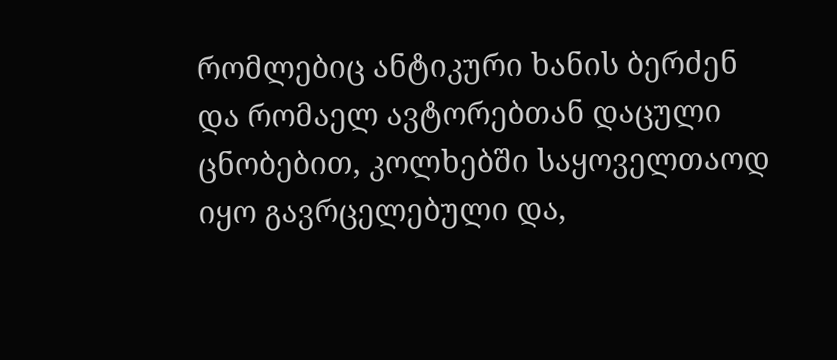რომლებიც ანტიკური ხანის ბერძენ და რომაელ ავტორებთან დაცული ცნობებით, კოლხებში საყოველთაოდ იყო გავრცელებული და,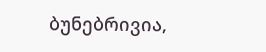ბუნებრივია,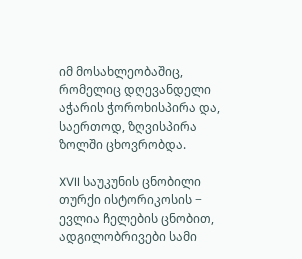იმ მოსახლეობაშიც, რომელიც დღევანდელი აჭარის ჭოროხისპირა და, საერთოდ, ზღვისპირა ზოლში ცხოვრობდა.

XVII საუკუნის ცნობილი თურქი ისტორიკოსის − ევლია ჩელების ცნობით, ადგილობრივები სამი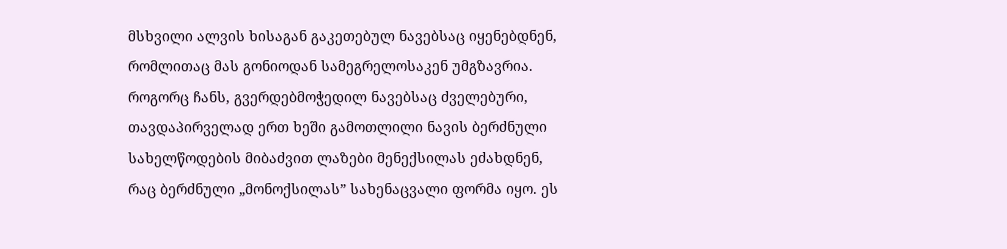მსხვილი ალვის ხისაგან გაკეთებულ ნავებსაც იყენებდნენ, რომლითაც მას გონიოდან სამეგრელოსაკენ უმგზავრია. როგორც ჩანს, გვერდებმოჭედილ ნავებსაც ძველებური, თავდაპირველად ერთ ხეში გამოთლილი ნავის ბერძნული სახელწოდების მიბაძვით ლაზები მენექსილას ეძახდნენ, რაც ბერძნული „მონოქსილას” სახენაცვალი ფორმა იყო. ეს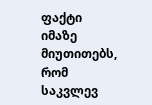ფაქტი იმაზე მიუთითებს, რომ საკვლევ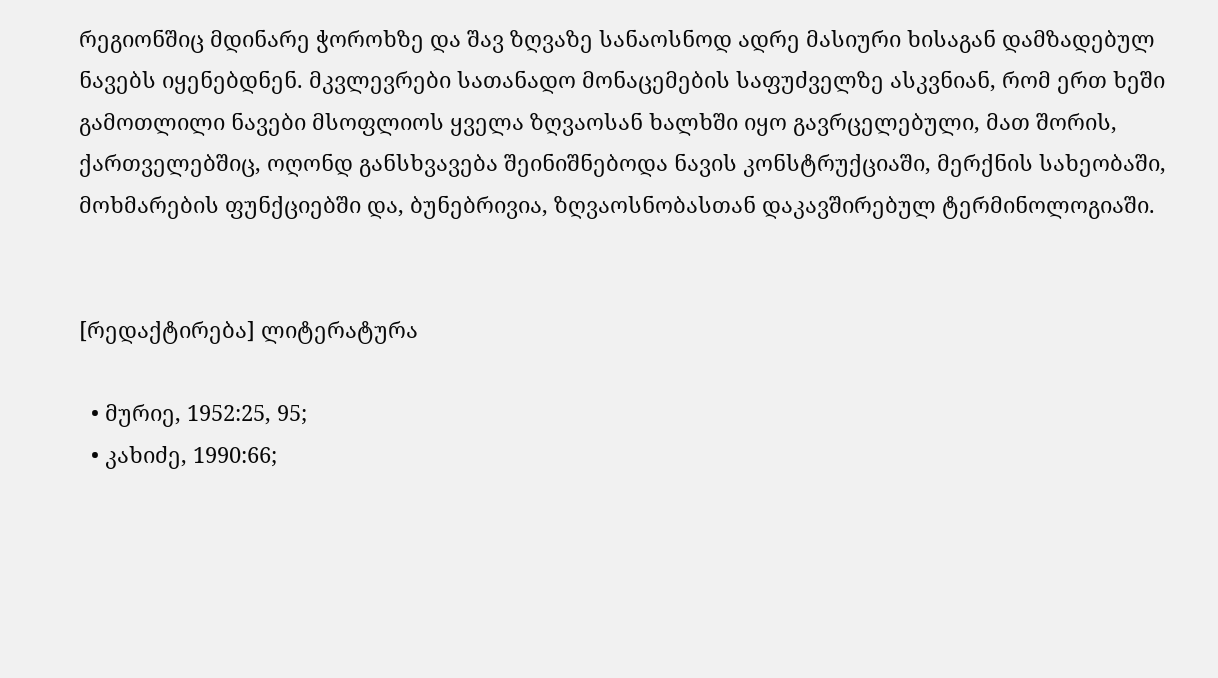რეგიონშიც მდინარე ჭოროხზე და შავ ზღვაზე სანაოსნოდ ადრე მასიური ხისაგან დამზადებულ ნავებს იყენებდნენ. მკვლევრები სათანადო მონაცემების საფუძველზე ასკვნიან, რომ ერთ ხეში გამოთლილი ნავები მსოფლიოს ყველა ზღვაოსან ხალხში იყო გავრცელებული, მათ შორის, ქართველებშიც, ოღონდ განსხვავება შეინიშნებოდა ნავის კონსტრუქციაში, მერქნის სახეობაში, მოხმარების ფუნქციებში და, ბუნებრივია, ზღვაოსნობასთან დაკავშირებულ ტერმინოლოგიაში.


[რედაქტირება] ლიტერატურა

  • მურიე, 1952:25, 95;
  • კახიძე, 1990:66;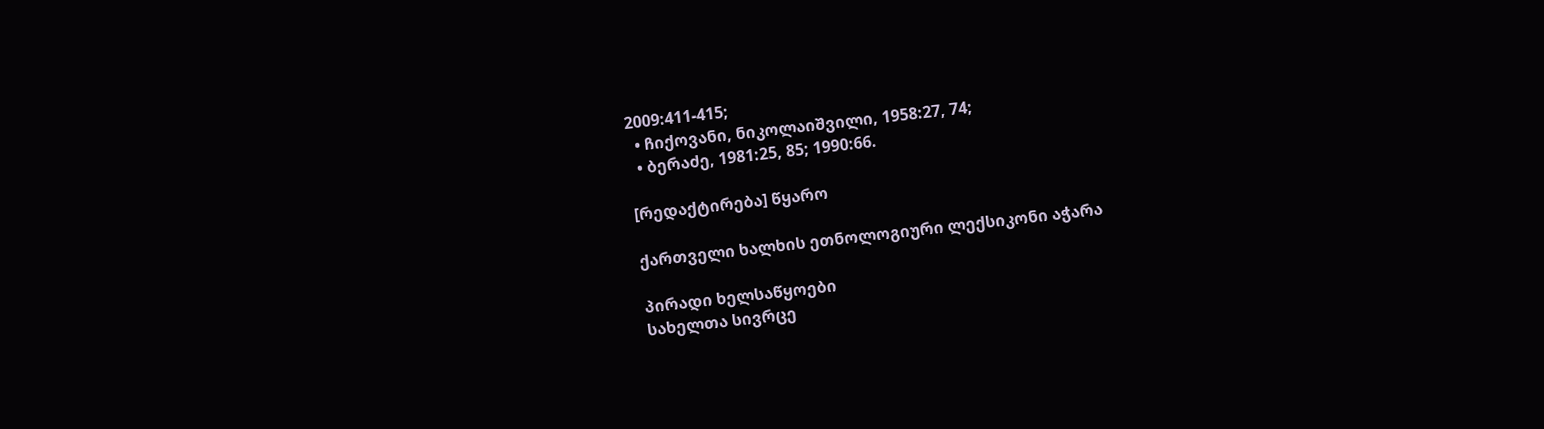2009:411-415;
  • ჩიქოვანი, ნიკოლაიშვილი, 1958:27, 74;
  • ბერაძე, 1981:25, 85; 1990:66.

[რედაქტირება] წყარო

ქართველი ხალხის ეთნოლოგიური ლექსიკონი აჭარა

პირადი ხელსაწყოები
სახელთა სივრცე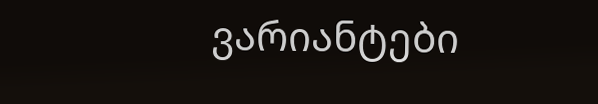ვარიანტები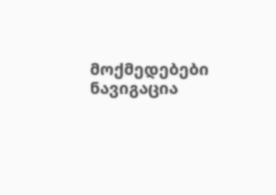მოქმედებები
ნავიგაცია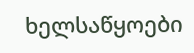ხელსაწყოები